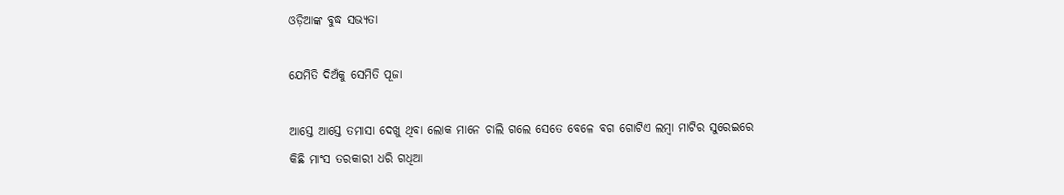ଓଡ଼ିଆଙ୍କ ବୁଦ୍ଧ ସଭ୍ୟତା

ଯେମିତି ଦିଅଁକୁ ସେମିତି ପୂଜା

ଆସ୍ତେ ଆସ୍ତେ ତମାସା ଦେଖୁ ଥିବା ଲୋକ ମାନେ ଚାଲି ଗଲେ ସେତେ ବେଳେ ବଗ ଗୋଟିଏ ଲମ୍ବା ମାଟିର ସୁରେଇରେ କିଛି ମାଂସ ତରକାରୀ ଧରି ଗଧିଆ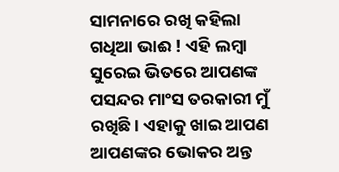ସାମନାରେ ରଖି କହିଲା ଗଧିଆ ଭାଈ ! ଏହି ଲମ୍ବା ସୁରେଇ ଭିତରେ ଆପଣଙ୍କ ପସନ୍ଦର ମାଂସ ତରକାରୀ ମୁଁ ରଖିଛି । ଏହାକୁ ଖାଇ ଆପଣ ଆପଣଙ୍କର ଭୋକର ଅନ୍ତ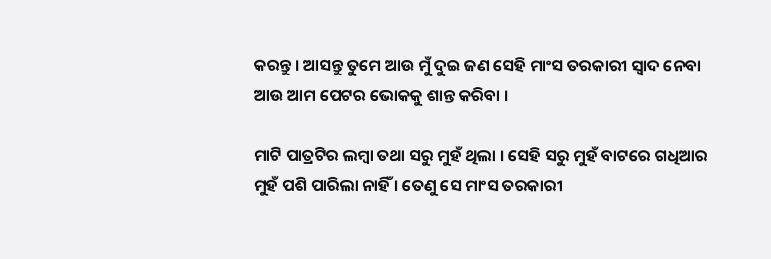କରନ୍ତୁ । ଆସନ୍ତୁ ତୁମେ ଆଉ ମୁଁ ଦୁଇ ଜଣ ସେହି ମାଂସ ତରକାରୀ ସ୍ୱାଦ ନେବା ଆଉ ଆମ ପେଟର ଭୋକକୁ ଶାନ୍ତ କରିବା ।

ମାଟି ପାତ୍ରଟିର ଲମ୍ବା ତଥା ସରୁ ମୁହଁ ଥିଲା । ସେହି ସରୁ ମୁହଁ ବାଟରେ ଗଧିଆର ମୁହଁ ପଶି ପାରିଲା ନାହିଁ । ତେଣୁ ସେ ମାଂସ ତରକାରୀ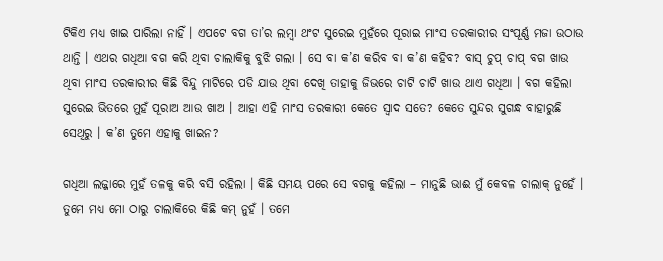ଟିକିଏ ମଧ୍ୟ ଖାଇ ପାରିଲା ନାହିଁ । ଏପଟେ ବଗ ତା’ର ଲମ୍ବା ଥଂଟ ସୁରେଇ ମୁହଁରେ ପୂରାଇ ମାଂସ ତରକାରୀର ସଂପୂର୍ଣ୍ଣ ମଜା ଉଠାଉ ଥାନ୍ତି । ଏଥର ଗଧିଆ ବଗ କରି ଥିବା ଚାଲାକିକୁ ବୁଝି ଗଲା । ସେ ବା କ’ଣ କରିବ ବା କ’ଣ କହିବ? ବାସ୍ ଚୁପ୍ ଚାପ୍ ବଗ ଖାଉ ଥିବା ମାଂସ ତରକାରୀର କିଛି ବିନ୍ଦୁ ମାଟିରେ ପଡି ଯାଉ ଥିବା ଦେଖି ତାହାକୁ ଜିଭରେ ଚାଟି ଚାଟି ଖାଉ ଥାଏ ଗଧିଆ । ବଗ କହିଲା ସୁରେଇ ଭିତରେ ମୁହଁ ପୂରାଅ ଆଉ ଖାଅ । ଆହା ଏହି ମାଂସ ତରକାରୀ କେତେ ସ୍ୱାଦ ସତେ? କେତେ ସୁନ୍ଦର ସୁଗନ୍ଧ ବାହାରୁଛି ସେଥିରୁ । କ’ଣ ତୁମେ ଏହାକୁ ଖାଇନ?

ଗଧିଆ ଲଜ୍ଜାରେ ମୁହଁ ତଳକୁ କରି ବସି ରହିଲା । କିଛି ସମୟ ପରେ ସେ ବଗକୁ କହିଲା – ମାନୁଛି ଭାଈ ମୁଁ କେବଳ ଚାଲାକ୍ ନୁହେଁ । ତୁମେ ମଧ୍ୟ ମୋ ଠାରୁ ଚାଲାକିରେ କିଛି କମ୍ ନୁହଁ । ତମେ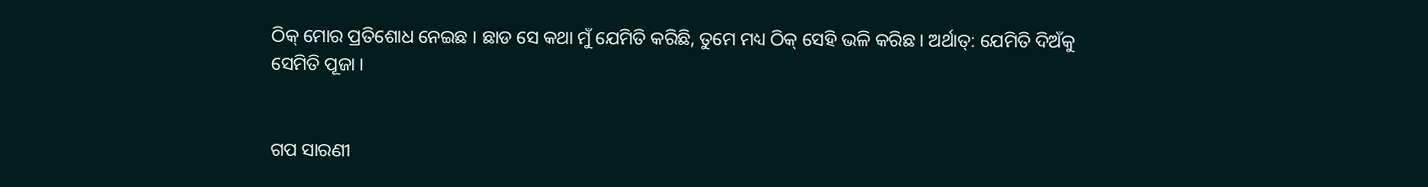ଠିକ୍ ମୋର ପ୍ରତିଶୋଧ ନେଇଛ । ଛାଡ ସେ କଥା ମୁଁ ଯେମିତି କରିଛି, ତୁମେ ମଧ୍ୟ ଠିକ୍ ସେହି ଭଳି କରିଛ । ଅର୍ଥାତ୍: ଯେମିତି ଦିଅଁକୁ ସେମିତି ପୂଜା ।


ଗପ ସାରଣୀ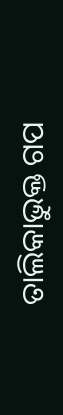ତାଲିକାଭୁକ୍ତ ଗପ